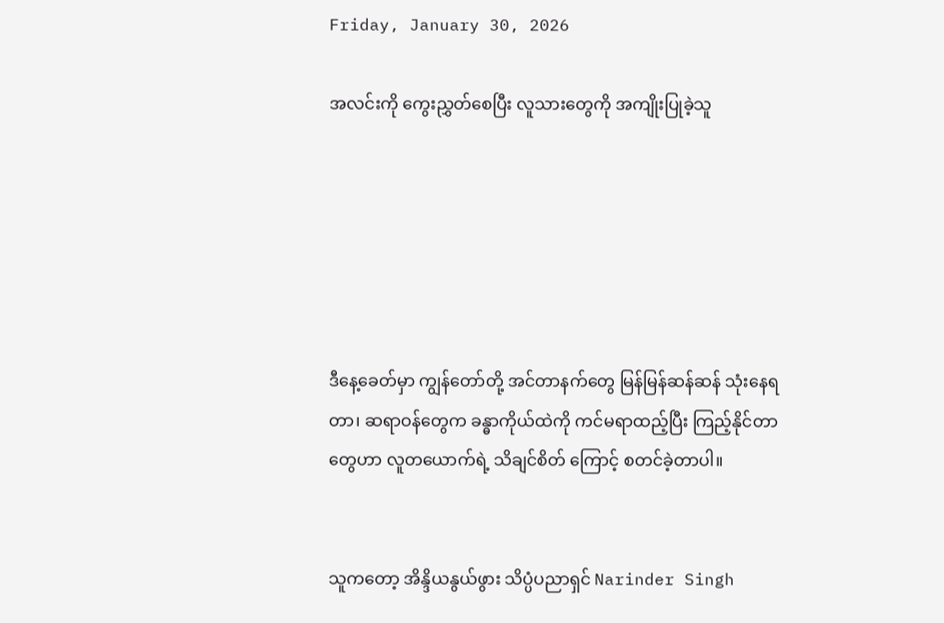Friday, January 30, 2026

အလင်းကို ကွေးညွှတ်စေပြီး လူသားတွေကို အကျိုးပြုခဲ့သူ






ဒီနေ့ခေတ်မှာ ကျွန်တော်တို့ အင်တာနက်တွေ မြန်မြန်ဆန်ဆန် သုံးနေရတာ၊ ဆရာဝန်တွေက ခန္ဓာကိုယ်ထဲကို ကင်မရာထည့်ပြီး ကြည့်နိုင်တာတွေဟာ လူတယောက်ရဲ့ သိချင်စိတ် ကြောင့် စတင်ခဲ့တာပါ။


သူကတော့ အိန္ဒိယနွယ်ဖွား သိပ္ပံပညာရှင် Narinder Singh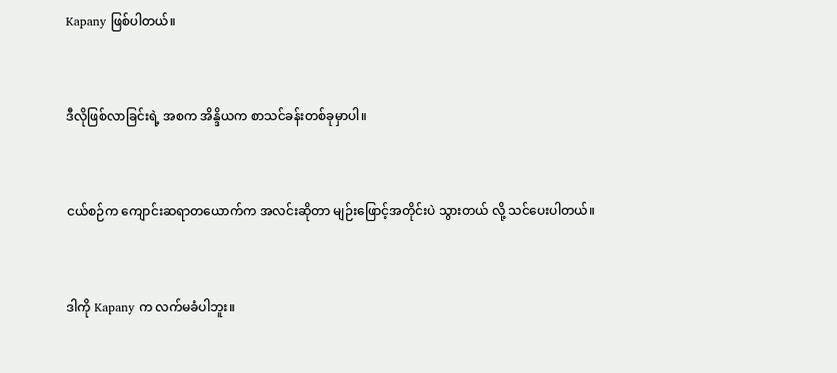Kapany ဖြစ်ပါတယ်။


ဒီလိုဖြစ်လာခြင်းရဲ့ အစက အိန္ဒိယက စာသင်ခန်းတစ်ခုမှာပါ။


ငယ်စဉ်က ကျောင်းဆရာတယောက်က အလင်းဆိုတာ မျဉ်းဖြောင့်အတိုင်းပဲ သွားတယ် လို့ သင်ပေးပါတယ်။


ဒါကို Kapany က လက်မခံပါဘူး။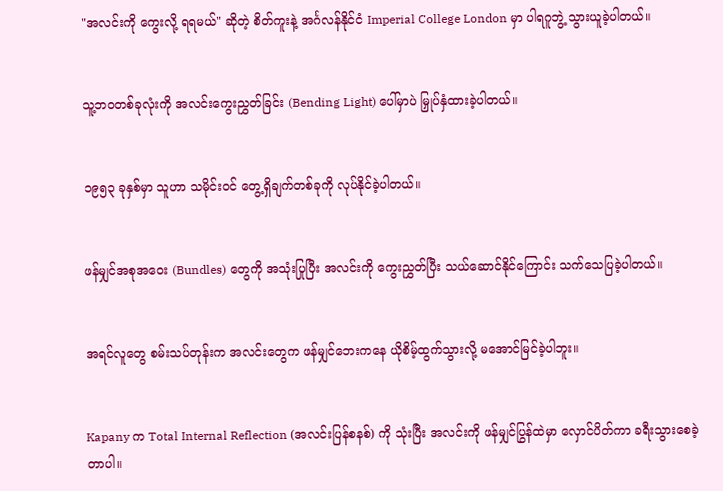"အလင်းကို ကွေးလို့ ရရမယ်" ဆိုတဲ့ စိတ်ကူးနဲ့ အင်္ဂလန်နိုင်ငံ Imperial College London မှာ ပါရဂူဘွဲ့ သွားယူခဲ့ပါတယ်။


သူ့ဘဝတစ်ခုလုံးကို အလင်းကွေးညွှတ်ခြင်း (Bending Light) ပေါ်မှာပဲ မြှုပ်နှံထားခဲ့ပါတယ်။


၁၉၅၃ ခုနှစ်မှာ သူဟာ သမိုင်းဝင် တွေ့ရှိချက်တစ်ခုကို လုပ်နိုင်ခဲ့ပါတယ်။


ဖန်မျှင်အစုအဝေး (Bundles) တွေကို အသုံးပြုပြီး အလင်းကို ကွေးညွှတ်ပြီး သယ်ဆောင်နိုင်ကြောင်း သက်သေပြခဲ့ပါတယ်။


အရင်လူတွေ စမ်းသပ်တုန်းက အလင်းတွေက ဖန်မျှင်ဘေးကနေ ယိုစိမ့်ထွက်သွားလို့ မအောင်မြင်ခဲ့ပါဘူး။


Kapany က Total Internal Reflection (အလင်းပြန်စနစ်) ကို သုံးပြီး အလင်းကို ဖန်မျှင်ပြွန်ထဲမှာ လှောင်ပိတ်ကာ ခရီးသွားစေခဲ့တာပါ။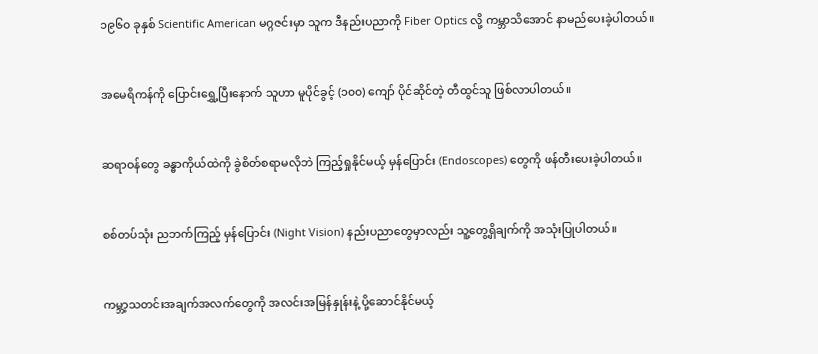၁၉၆၀ ခုနှစ် Scientific American မဂ္ဂဇင်းမှာ သူက ဒီနည်းပညာကို Fiber Optics လို့ ကမ္ဘာသိအောင် နာမည်ပေးခဲ့ပါတယ်။


အမေရိကန်ကို ပြောင်းရွှေ့ပြီးနောက် သူဟာ မူပိုင်ခွင့် (၁၀၀) ကျော် ပိုင်ဆိုင်တဲ့ တီထွင်သူ ဖြစ်လာပါတယ်။


ဆရာဝန်တွေ ခန္ဓာကိုယ်ထဲကို ခွဲစိတ်စရာမလိုဘဲ ကြည့်ရှုနိုင်မယ့် မှန်ပြောင်း (Endoscopes) တွေကို ဖန်တီးပေးခဲ့ပါတယ်။


စစ်တပ်သုံး ညဘက်ကြည့် မှန်ပြောင်း (Night Vision) နည်းပညာတွေမှာလည်း သူ့တွေ့ရှိချက်ကို အသုံးပြုပါတယ်။


ကမ္ဘာ့သတင်းအချက်အလက်တွေကို အလင်းအမြန်နှုန်းနဲ့ ပို့ဆောင်နိုင်မယ့်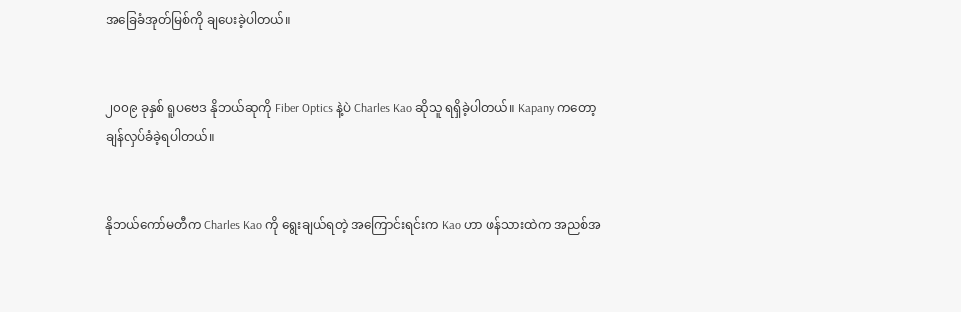အခြေခံအုတ်မြစ်ကို ချပေးခဲ့ပါတယ်။


၂၀၀၉ ခုနှစ် ရူပဗေဒ နိုဘယ်ဆုကို Fiber Optics နဲ့ပဲ Charles Kao ဆိုသူ ရရှိခဲ့ပါတယ်။ Kapany ကတော့ ချန်လှပ်ခံခဲ့ရပါတယ်။


နိုဘယ်ကော်မတီက Charles Kao ကို ရွေးချယ်ရတဲ့ အကြောင်းရင်းက Kao ဟာ ဖန်သားထဲက အညစ်အ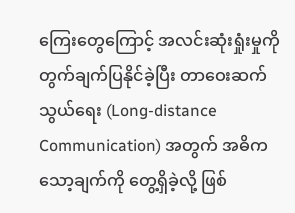ကြေးတွေကြောင့် အလင်းဆုံးရှုံးမှုကို တွက်ချက်ပြနိုင်ခဲ့ပြီး တာဝေးဆက်သွယ်ရေး (Long-distance Communication) အတွက် အဓိက သော့ချက်ကို တွေ့ရှိခဲ့လို့ ဖြစ်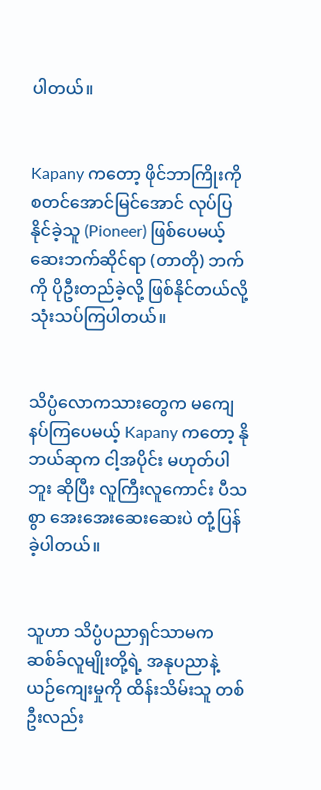ပါတယ်။


Kapany ကတော့ ဖိုင်ဘာကြိုးကို စတင်အောင်မြင်အောင် လုပ်ပြနိုင်ခဲ့သူ (Pioneer) ဖြစ်ပေမယ့် ဆေးဘက်ဆိုင်ရာ (တာတို) ဘက်ကို ပိုဦးတည်ခဲ့လို့ ဖြစ်နိုင်တယ်လို့ သုံးသပ်ကြပါတယ်။


သိပ္ပံလောကသားတွေက မကျေနပ်ကြပေမယ့် Kapany ကတော့ နိုဘယ်ဆုက ငါ့အပိုင်း မဟုတ်ပါဘူး ဆိုပြီး လူကြီးလူကောင်း ပီသစွာ အေးအေးဆေးဆေးပဲ တုံ့ပြန်ခဲ့ပါတယ်။


သူဟာ သိပ္ပံပညာရှင်သာမက ဆစ်ခ်လူမျိုးတို့ရဲ့ အနုပညာနဲ့ ယဉ်ကျေးမှုကို ထိန်းသိမ်းသူ တစ်ဦးလည်း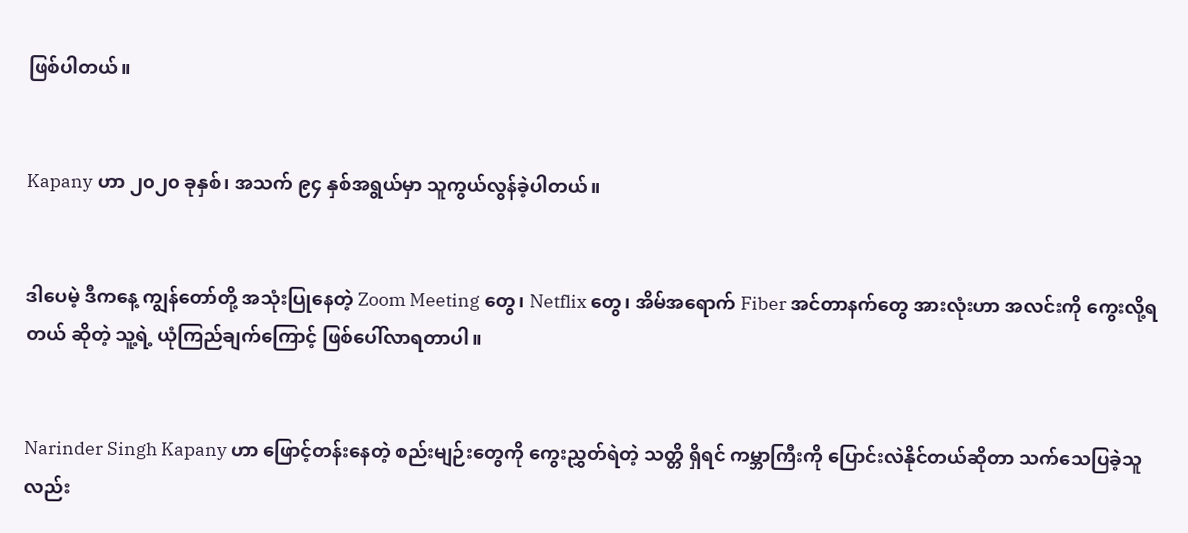ဖြစ်ပါတယ်။


Kapany ဟာ ၂၀၂၀ ခုနှစ်၊ အသက် ၉၄ နှစ်အရွယ်မှာ သူကွယ်လွန်ခဲ့ပါတယ်။


ဒါပေမဲ့ ဒီကနေ့ ကျွန်တော်တို့ အသုံးပြုနေတဲ့ Zoom Meeting တွေ၊ Netflix တွေ၊ အိမ်အရောက် Fiber အင်တာနက်တွေ အားလုံးဟာ အလင်းကို ကွေးလို့ရတယ် ဆိုတဲ့ သူ့ရဲ့ ယုံကြည်ချက်ကြောင့် ဖြစ်ပေါ်လာရတာပါ။


Narinder Singh Kapany ဟာ ဖြောင့်တန်းနေတဲ့ စည်းမျဉ်းတွေကို ကွေးညွှတ်ရဲတဲ့ သတ္တိ ရှိရင် ကမ္ဘာကြီးကို ပြောင်းလဲနိုင်တယ်ဆိုတာ သက်သေပြခဲ့သူလည်း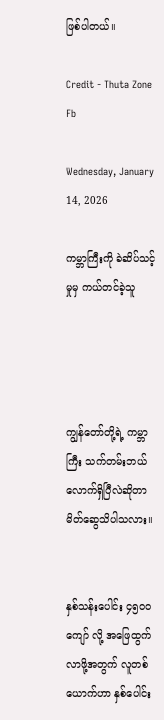ဖြစ်ပါတယ်။

Credit - Thuta Zone Fb

Wednesday, January 14, 2026

ကမ္ဘာကြီးကို ခဲဆိပ်သင့်မှုမှ ကယ်တင်ခဲ့သူ




ကျွန်တော်တို့ရဲ့ ကမ္ဘာကြီး သက်တမ်းဘယ်လောက်ရှိပြီလဲဆိုတာ မိတ်ဆွေသိပါသလား။


နှစ်သန်းပေါင်း ၄၅၀၀ ကျော် လို့ အဖြေထွက်လာဖို့အတွက် လူတစ်ယောက်ဟာ နှစ်ပေါင်း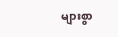များစွာ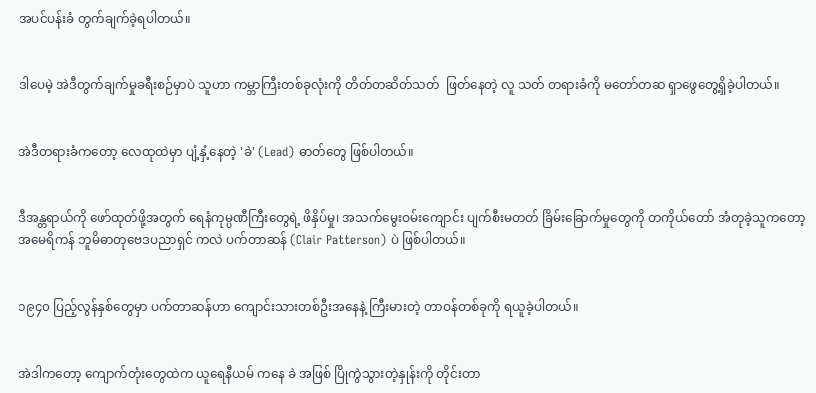အပင်ပန်းခံ တွက်ချက်ခဲ့ရပါတယ်။


ဒါပေမဲ့ အဲဒီတွက်ချက်မှုခရီးစဉ်မှာပဲ သူဟာ ကမ္ဘာကြီးတစ်ခုလုံးကို တိတ်တဆိတ်သတ်  ဖြတ်နေတဲ့ လူ သတ် တရားခံကို မတော်တဆ ရှာဖွေတွေ့ရှိခဲ့ပါတယ်။


အဲဒီတရားခံကတော့ လေထုထဲမှာ ပျံ့နှံ့နေတဲ့ 'ခဲ' (Lead) ဓာတ်တွေ ဖြစ်ပါတယ်။


ဒီအန္တရာယ်ကို ဖော်ထုတ်ဖို့အတွက် ရေနံကုမ္ပဏီကြီးတွေရဲ့ ဖိနှိပ်မှု၊ အသက်မွေးဝမ်းကျောင်း ပျက်စီးမတတ် ခြိမ်းခြောက်မှုတွေကို တကိုယ်တော် အံတုခဲ့သူကတော့ အမေရိကန် ဘူမိဓာတုဗေဒပညာရှင် ကလဲ ပက်တာဆန် (Clair Patterson) ပဲ ဖြစ်ပါတယ်။


၁၉၄၀ ပြည့်လွန်နှစ်တွေမှာ ပက်တာဆန်ဟာ ကျောင်းသားတစ်ဦးအနေနဲ့ ကြီးမားတဲ့ တာဝန်တစ်ခုကို ရယူခဲ့ပါတယ်။


အဲဒါကတော့ ကျောက်တုံးတွေထဲက ယူရေနီယမ် ကနေ ခဲ အဖြစ် ပြိုကွဲသွားတဲ့နှုန်းကို တိုင်းတာ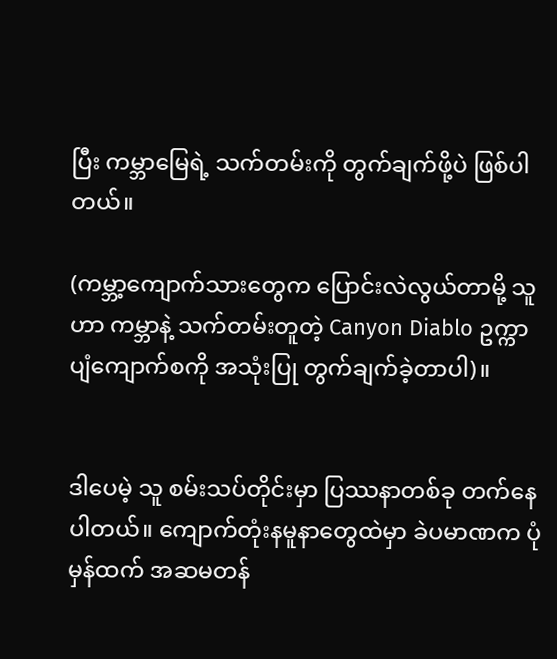ပြီး ကမ္ဘာမြေရဲ့ သက်တမ်းကို တွက်ချက်ဖို့ပဲ ဖြစ်ပါတယ်။

(ကမ္ဘာ့ကျောက်သားတွေက ပြောင်းလဲလွယ်တာမို့ သူဟာ ကမ္ဘာနဲ့ သက်တမ်းတူတဲ့ Canyon Diablo ဥက္ကာပျံကျောက်စကို အသုံးပြု တွက်ချက်ခဲ့တာပါ)။


ဒါပေမဲ့ သူ စမ်းသပ်တိုင်းမှာ ပြဿနာတစ်ခု တက်နေပါတယ်။ ကျောက်တုံးနမူနာတွေထဲမှာ ခဲပမာဏက ပုံမှန်ထက် အဆမတန်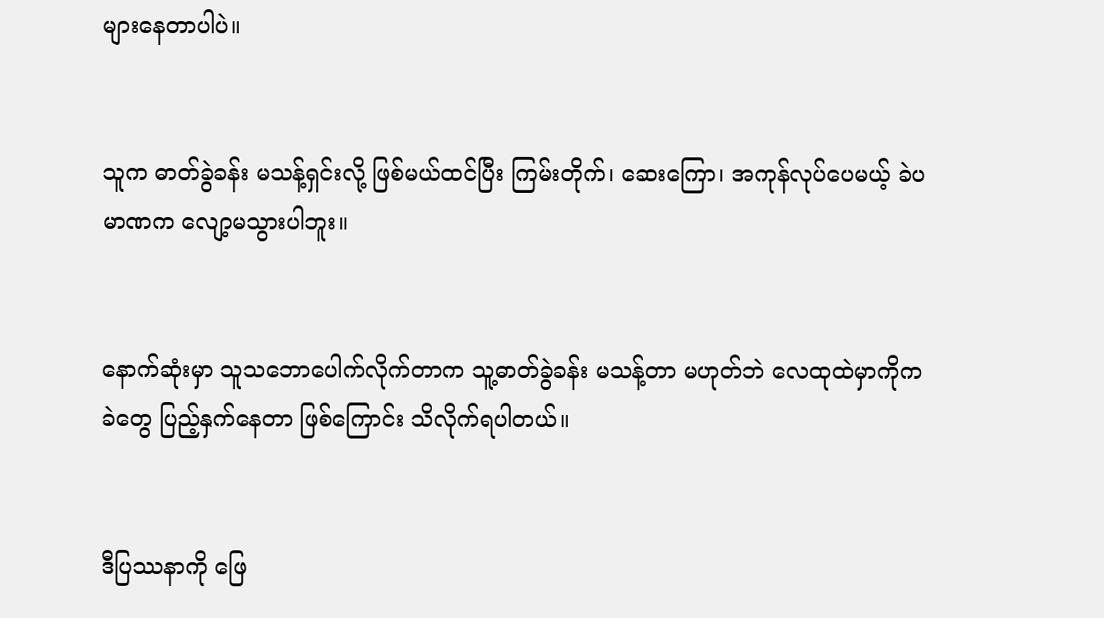များနေတာပါပဲ။


သူက ဓာတ်ခွဲခန်း မသန့်ရှင်းလို့ ဖြစ်မယ်ထင်ပြီး ကြမ်းတိုက်၊ ဆေးကြော၊ အကုန်လုပ်ပေမယ့် ခဲပမာဏက လျော့မသွားပါဘူး။


နောက်ဆုံးမှာ သူသဘောပေါက်လိုက်တာက သူ့ဓာတ်ခွဲခန်း မသန့်တာ မဟုတ်ဘဲ လေထုထဲမှာကိုက ခဲတွေ ပြည့်နှက်နေတာ ဖြစ်ကြောင်း သိလိုက်ရပါတယ်။


ဒီပြဿနာကို ဖြေ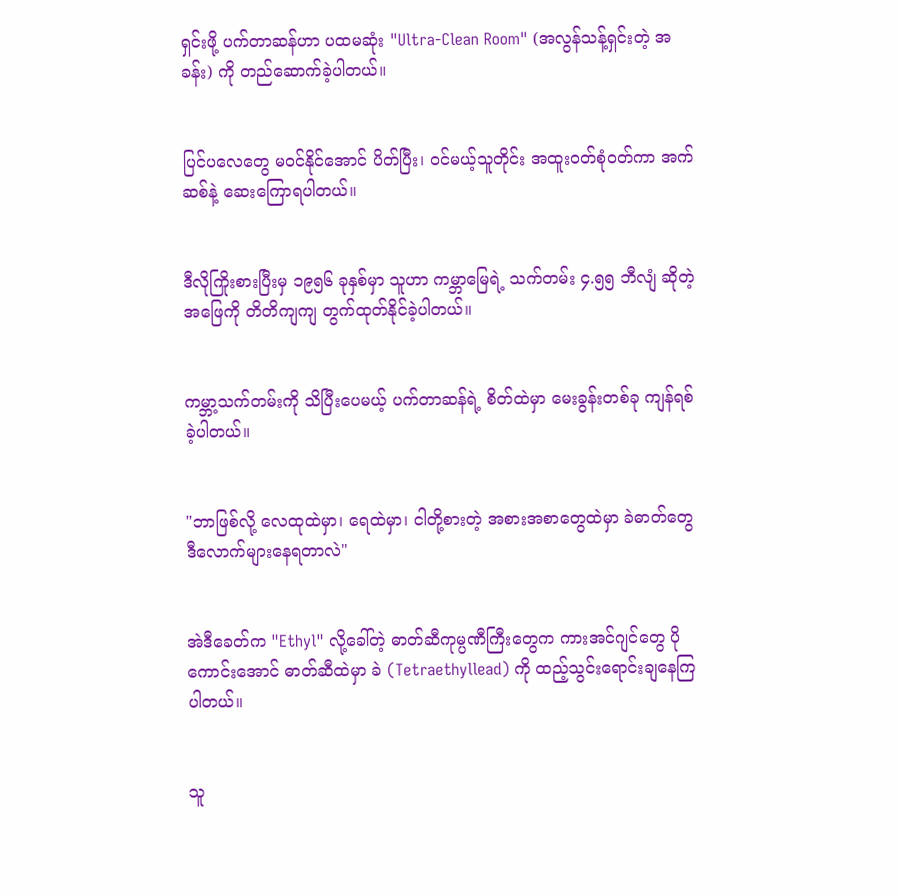ရှင်းဖို့ ပက်တာဆန်ဟာ ပထမဆုံး "Ultra-Clean Room" (အလွန်သန့်ရှင်းတဲ့ အခန်း) ကို တည်ဆောက်ခဲ့ပါတယ်။


ပြင်ပလေတွေ မဝင်နိုင်အောင် ပိတ်ပြီး၊ ဝင်မယ့်သူတိုင်း အထူးဝတ်စုံဝတ်ကာ အက်ဆစ်နဲ့ ဆေးကြောရပါတယ်။


ဒီလိုကြိုးစားပြီးမှ ၁၉၅၆ ခုနှစ်မှာ သူဟာ ကမ္ဘာမြေရဲ့ သက်တမ်း ၄.၅၅ ဘီလျံ ဆိုတဲ့ အဖြေကို တိတိကျကျ တွက်ထုတ်နိုင်ခဲ့ပါတယ်။


ကမ္ဘာ့သက်တမ်းကို သိပြီးပေမယ့် ပက်တာဆန်ရဲ့ စိတ်ထဲမှာ မေးခွန်းတစ်ခု ကျန်ရစ်ခဲ့ပါတယ်။


"ဘာဖြစ်လို့ လေထုထဲမှာ၊ ရေထဲမှာ၊ ငါတို့စားတဲ့ အစားအစာတွေထဲမှာ ခဲဓာတ်တွေ ဒီလောက်များနေရတာလဲ"


အဲဒီခေတ်က "Ethyl" လို့ခေါ်တဲ့ ဓာတ်ဆီကုမ္ပဏီကြီးတွေက ကားအင်ဂျင်တွေ ပိုကောင်းအောင် ဓာတ်ဆီထဲမှာ ခဲ (Tetraethyllead) ကို ထည့်သွင်းရောင်းချနေကြပါတယ်။


သူ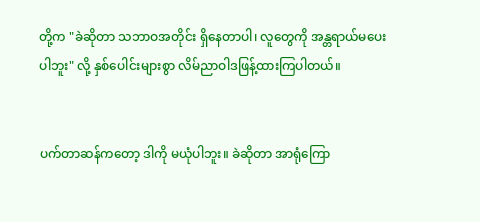တို့က "ခဲဆိုတာ သဘာဝအတိုင်း ရှိနေတာပါ၊ လူတွေကို အန္တရာယ်မပေးပါဘူး" လို့ နှစ်ပေါင်းများစွာ လိမ်ညာဝါဒဖြန့်ထားကြပါတယ်။


ပက်တာဆန်ကတော့ ဒါကို မယုံပါဘူး။ ခဲဆိုတာ အာရုံကြော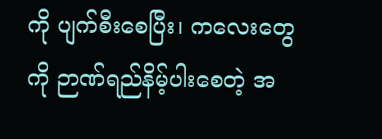ကို ပျက်စီးစေပြီး၊ ကလေးတွေကို ဉာဏ်ရည်နိမ့်ပါးစေတဲ့ အ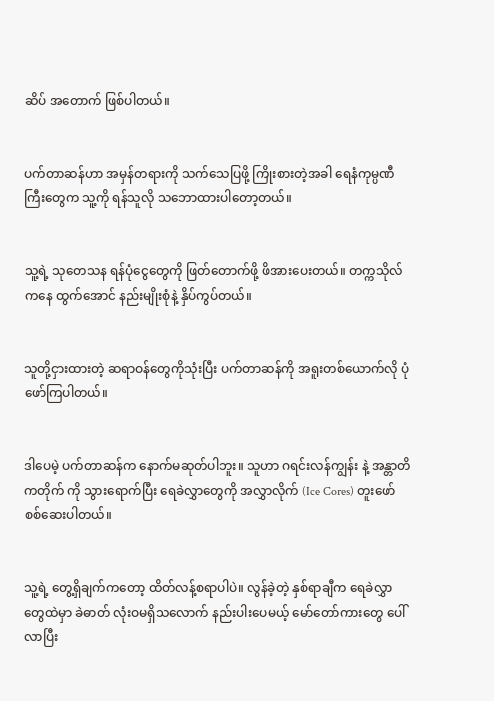ဆိပ် အတောက် ဖြစ်ပါတယ်။


ပက်တာဆန်ဟာ အမှန်တရားကို သက်သေပြဖို့ ကြိုးစားတဲ့အခါ ရေနံကုမ္ပဏီကြီးတွေက သူ့ကို ရန်သူလို သဘောထားပါတော့တယ်။


သူ့ရဲ့ သုတေသန ရန်ပုံငွေတွေကို ဖြတ်တောက်ဖို့ ဖိအားပေးတယ်။ တက္ကသိုလ်ကနေ ထွက်အောင် နည်းမျိုးစုံနဲ့ နှိပ်ကွပ်တယ်။


သူတို့ငှားထားတဲ့ ဆရာဝန်တွေကိုသုံးပြီး ပက်တာဆန်ကို အရူးတစ်ယောက်လို ပုံဖော်ကြပါတယ်။


ဒါပေမဲ့ ပက်တာဆန်က နောက်မဆုတ်ပါဘူး။ သူဟာ ဂရင်းလန်ကျွန်း နဲ့ အန္တာတိကတိုက် ကို သွားရောက်ပြီး ရေခဲလွှာတွေကို အလွှာလိုက် (Ice Cores) တူးဖော်စစ်ဆေးပါတယ်။


သူ့ရဲ့ တွေ့ရှိချက်ကတော့ ထိတ်လန့်စရာပါပဲ။ လွန်ခဲ့တဲ့ နှစ်ရာချီက ရေခဲလွှာတွေထဲမှာ ခဲဓာတ် လုံးဝမရှိသလောက် နည်းပါးပေမယ့် မော်တော်ကားတွေ ပေါ်လာပြီး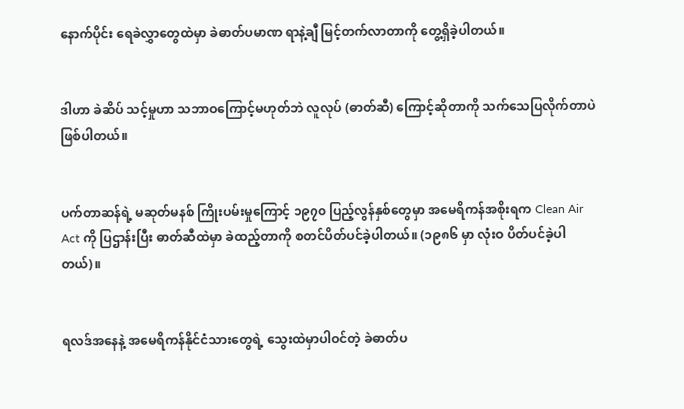နောက်ပိုင်း ရေခဲလွှာတွေထဲမှာ ခဲဓာတ်ပမာဏ ရာနဲ့ချီ မြင့်တက်လာတာကို တွေ့ရှိခဲ့ပါတယ်။


ဒါဟာ ခဲဆိပ် သင့်မှုဟာ သဘာဝကြောင့်မဟုတ်ဘဲ လူလုပ် (ဓာတ်ဆီ) ကြောင့်ဆိုတာကို သက်သေပြလိုက်တာပဲ ဖြစ်ပါတယ်။


ပက်တာဆန်ရဲ့ မဆုတ်မနစ် ကြိုးပမ်းမှုကြောင့် ၁၉၇၀ ပြည့်လွန်နှစ်တွေမှာ အမေရိကန်အစိုးရက Clean Air Act ကို ပြဌာန်းပြီး ဓာတ်ဆီထဲမှာ ခဲထည့်တာကို စတင်ပိတ်ပင်ခဲ့ပါတယ်။ (၁၉၈၆ မှာ လုံးဝ ပိတ်ပင်ခဲ့ပါတယ်)။


ရလဒ်အနေနဲ့ အမေရိကန်နိုင်ငံသားတွေရဲ့ သွေးထဲမှာပါဝင်တဲ့ ခဲဓာတ်ပ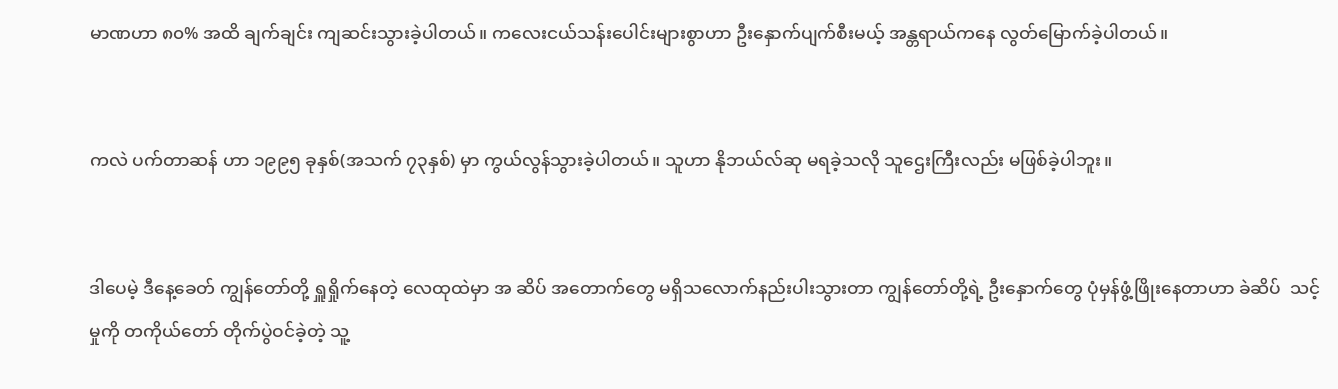မာဏဟာ ၈၀% အထိ ချက်ချင်း ကျဆင်းသွားခဲ့ပါတယ်။ ကလေးငယ်သန်းပေါင်းများစွာဟာ ဦးနှောက်ပျက်စီးမယ့် အန္တရာယ်ကနေ လွတ်မြောက်ခဲ့ပါတယ်။


ကလဲ ပက်တာဆန် ဟာ ၁၉၉၅ ခုနှစ်(အသက် ၇၃နှစ်) မှာ ကွယ်လွန်သွားခဲ့ပါတယ်။ သူဟာ နိုဘယ်လ်ဆု မရခဲ့သလို သူဌေးကြီးလည်း မဖြစ်ခဲ့ပါဘူး။


ဒါပေမဲ့ ဒီနေ့ခေတ် ကျွန်တော်တို့ ရှူရှိုက်နေတဲ့ လေထုထဲမှာ အ ဆိပ် အတောက်တွေ မရှိသလောက်နည်းပါးသွားတာ ကျွန်တော်တို့ရဲ့ ဦးနှောက်တွေ ပုံမှန်ဖွံ့ဖြိုးနေတာဟာ ခဲဆိပ်  သင့်မှုကို တကိုယ်တော် တိုက်ပွဲဝင်ခဲ့တဲ့ သူ့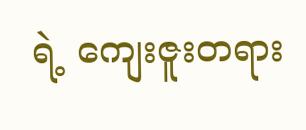ရဲ့ ကျေးဇူးတရား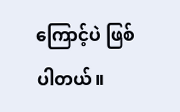ကြောင့်ပဲ ဖြစ်ပါတယ်။